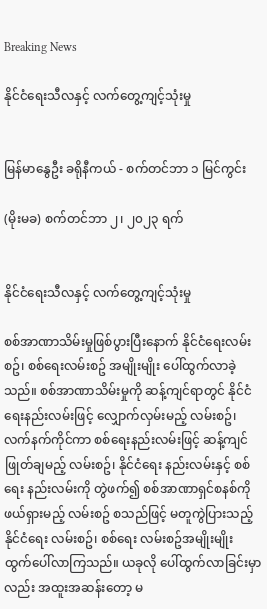Breaking News

နိုင်ငံရေးသီလနှင့် လက်တွေ့ကျင့်သုံးမှု


မြန်မာနွေဦး ခရိုနီကယ် - စက်တင်ဘာ ၁ မြင်ကွင်း

(မိုးမခ) စက်တင်ဘာ ၂၊ ၂၀၂၃ ရက်


နိုင်ငံရေးသီလနှင့် လက်တွေ့ကျင့်သုံးမှု

စစ်အာဏာသိမ်းမှုဖြစ်ပွားပြီးနောက် နိုင်ငံရေးလမ်းစဥ်၊ စစ်ရေးလမ်းစဥ် အမျိုးမျိုး ပေါ်ထွက်လာခဲ့သည်။ စစ်အာဏာသိမ်းမှုကို ဆန့်ကျင်ရာတွင် နိုင်ငံရေးနည်းလမ်းဖြင့် လျှောက်လှမ်းမည့် လမ်းစဥ်၊ လက်နက်ကိုင်ကာ စစ်ရေးနည်းလမ်းဖြင့် ဆန့်ကျင်ဖြုတ်ချမည့် လမ်းစဥ်၊ နိုင်ငံရေး နည်းလမ်းနှင့် စစ်ရေး နည်းလမ်းကို တွဲဖက်၍ စစ်အာဏာရှင်စနစ်ကို ဖယ်ရှားမည့် လမ်းစဥ် စသည်ဖြင့် မတူကွဲပြားသည့် နိုင်ငံရေး လမ်းစဥ်၊ စစ်ရေး လမ်းစဥ်အမျိုးမျိုး ထွက်ပေါ်လာကြသည်။ ယခုလို ပေါ်ထွက်လာခြင်းမှာလည်း အထူးအဆန်းတော့ မ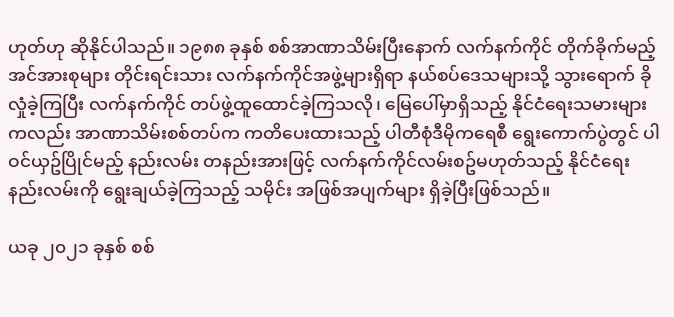ဟုတ်ဟု ဆိုနိုင်ပါသည်။ ၁၉၈၈ ခုနှစ် စစ်အာဏာသိမ်းပြီးနောက် လက်နက်ကိုင် တိုက်ခိုက်မည့် အင်အားစုများ တိုင်းရင်းသား လက်နက်ကိုင်အဖွဲ့များရှိရာ နယ်စပ်ဒေသများသို့ သွားရောက် ခိုလှုံခဲ့ကြပြီး လက်နက်ကိုင် တပ်ဖွဲ့ထူထောင်ခဲ့ကြသလို၊ မြေပေါ်မှာရှိသည့် နိုင်ငံရေးသမားများကလည်း အာဏာသိမ်းစစ်တပ်က ကတိပေးထားသည့် ပါတီစုံဒီမိုကရေစီ ရွေးကောက်ပွဲတွင် ပါဝင်ယှဥ်ပြိုင်မည့် နည်းလမ်း တနည်းအားဖြင့် လက်နက်ကိုင်လမ်းစဥ်မဟုတ်သည့် နိုင်ငံရေးနည်းလမ်းကို ရွေးချယ်ခဲ့ကြသည့် သမိုင်း အဖြစ်အပျက်များ ရှိခဲ့ပြီးဖြစ်သည်။

ယခု ၂၀၂၁ ခုနှစ် စစ်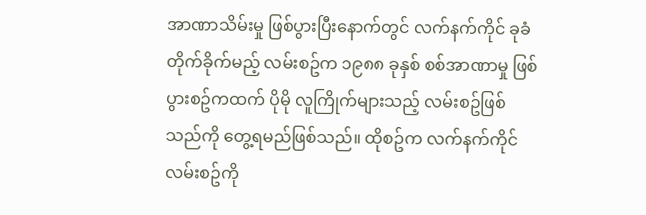အာဏာသိမ်းမှု ဖြစ်ပွားပြီးနောက်တွင် လက်နက်ကိုင် ခုခံတိုက်ခိုက်မည့် လမ်းစဥ်က ၁၉၈၈ ခုနှစ် စစ်အာဏာမှု ဖြစ်ပွားစဥ်ကထက် ပိုမို လူကြိုက်များသည့် လမ်းစဥ်ဖြစ်သည်ကို တွေ့ရမည်ဖြစ်သည်။ ထိုစဥ်က လက်နက်ကိုင် လမ်းစဥ်ကို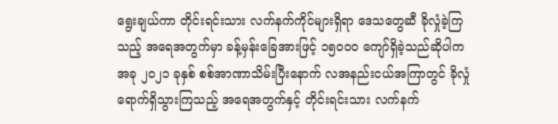ရွေးချယ်ကာ တိုင်းရင်းသား လက်နက်ကိုင်များရှိရာ ဒေသတွေဆီ ခိုလှုံခဲ့ကြသည့် အရေအတွက်မှာ ခန့်မှန်းခြေအားဖြင့် ၁၅၀၀၀ ကျော်ရှိခဲ့သည်ဆိုပါက အခု ၂၀၂၁ ခုနှစ် စစ်အာဏာသိမ်းပြီးနောက် လအနည်းငယ်အကြာတွင် ခိုလှုံရောက်ရှိသွားကြသည့် အရေအတွက်နှင့် တိုင်းရင်းသား လက်နက်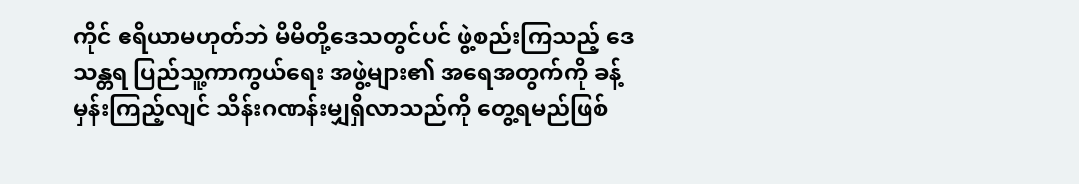ကိုင် ဧရိယာမဟုတ်ဘဲ မိမိတို့ဒေသတွင်ပင် ဖွဲ့စည်းကြသည့် ဒေသန္တရ ပြည်သူ့ကာကွယ်ရေး အဖွဲ့များ၏ အရေအတွက်ကို ခန့်မှန်းကြည့်လျင် သိန်းဂဏန်းမျှရှိလာသည်ကို တွေ့ရမည်ဖြစ်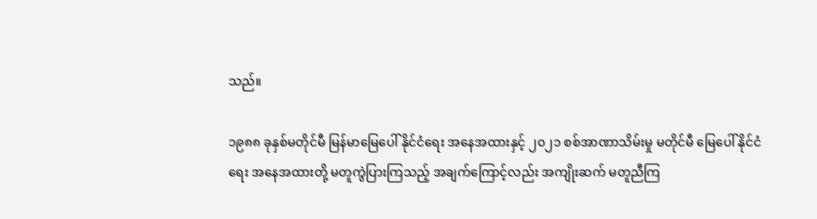သည်။

၁၉၈၈ ခုနှစ်မတိုင်မီ မြန်မာမြေပေါ် နိုင်ငံရေး အနေအထားနှင့် ၂၀၂၁ စစ်အာဏာသိမ်းမှု မတိုင်မီ မြေပေါ် နိုင်ငံရေး အနေအထားတို့ မတူကွဲပြားကြသည့် အချက်ကြောင့်လည်း အကျိုးဆက် မတူညီကြ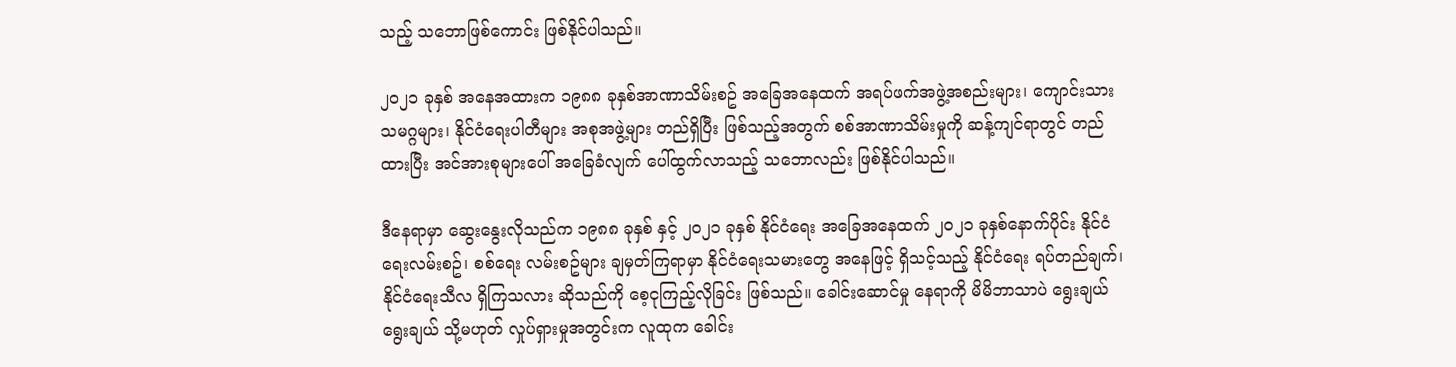သည့် သဘောဖြစ်ကောင်း ဖြစ်နိုင်ပါသည်။

၂၀၂၁ ခုနှစ် အနေအထားက ၁၉၈၈ ခုနှစ်အာဏာသိမ်းစဥ် အခြေအနေထက် အရပ်ဖက်အဖွဲ့အစည်းများ၊ ကျောင်းသား သမဂ္ဂများ၊ နိုင်ငံရေးပါတီများ အစုအဖွဲ့များ တည်ရှိပြီး ဖြစ်သည့်အတွက် စစ်အာဏာသိမ်းမှုကို ဆန့်ကျင်ရာတွင် တည်ထားပြီး အင်အားစုများပေါ် အခြေခံလျက် ပေါ်ထွက်လာသည့် သဘောလည်း ဖြစ်နိုင်ပါသည်။

ဒီနေရာမှာ ဆွေးနွေးလိုသည်က ၁၉၈၈ ခုနှစ် နှင့် ၂၀၂၁ ခုနှစ် နိုင်ငံရေး အခြေအနေထက် ၂၀၂၁ ခုနှစ်နောက်ပိုင်း နိုင်ငံရေးလမ်းစဥ်၊ စစ်ရေး လမ်းစဥ်များ ချမှတ်ကြရာမှာ နိုင်ငံရေးသမားတွေ အနေဖြင့် ရှိသင့်သည့် နိုင်ငံရေး ရပ်တည်ချက်၊ နိုင်ငံရေးသီလ ရှိကြသလား ဆိုသည်ကို စေ့ငုကြည့်လိုခြင်း ဖြစ်သည်။ ခေါင်းဆောင်မှု နေရာကို မိမိဘာသာပဲ ရွေးချယ်ရွေးချယ် သို့မဟုတ် လှုပ်ရှားမှုအတွင်းက လူထုက ခေါင်း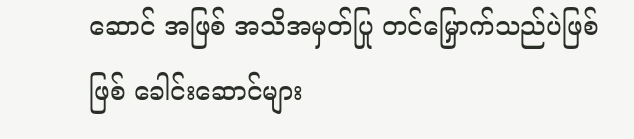ဆောင် အဖြစ် အသိအမှတ်ပြု တင်မြှောက်သည်ပဲဖြစ်ဖြစ် ခေါင်းဆောင်များ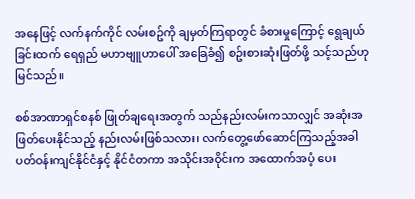အနေဖြင့် လက်နက်ကိုင် လမ်းစဥ်ကို ချမှတ်ကြရာတွင် ခံစားမှုကြောင့် ရွေချယ်ခြင်းထက် ရေရှည် မဟာဗျူဟာပေါ် အခြေခံ၍ စဥ်းစားဆုံးဖြတ်ဖို့ သင့်သည်ဟု မြင်သည်။

စစ်အာဏာရှင်စနစ် ဖြုတ်ချရေးအတွက် သည်နည်းလမ်းကသာလျှင် အဆုံးအဖြတ်ပေးနိုင်သည့် နည်းလမ်းဖြစ်သလား၊ လက်တွေ့ဖော်ဆောင်ကြသည့်အခါ ပတ်ဝန်းကျင်နိုင်ငံနှင့် နိုင်ငံတကာ အသိုင်းအဝိုင်းက အထောက်အပံ့ ပေး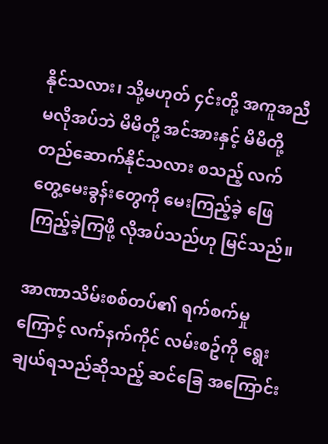နိုင်သလား၊ သို့မဟုတ် ၄င်းတို့ အကူအညီမလိုအပ်ဘဲ မိမိတို့ အင်အားနှင့် မိမိတို့ တည်ဆောက်နိုင်သလား စသည့် လက်တွေ့မေးခွန်းတွေကို မေးကြည့်ခဲ့ ဖြေကြည့်ခဲ့ကြဖို့ လိုအပ်သည်ဟု မြင်သည်။

အာဏာသိမ်းစစ်တပ်၏ ရက်စက်မှုကြောင့် လက်နက်ကိုင် လမ်းစဥ်ကို ရွေးချယ်ရသည်ဆိုသည့် ဆင်ခြေ အကြောင်း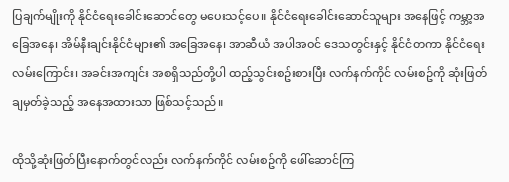ပြချက်မျိုးကို နိုင်ငံရေးခေါင်းဆောင်တွေ မပေးသင့်ပေ။ နိုင်ငံရေးခေါင်းဆောင်သူများ အနေဖြင့် ကမ္ဘာ့အခြေအနေ၊ အိမ်နီးချင်းနိုင်ငံများ၏ အခြေအနေ၊ အာဆီယံ အပါအဝင် ဒေသတွင်းနှင့် နိုင်ငံတကာ နိုင်ငံရေး လမ်းကြောင်း၊ အခင်းအကျင်း အစရှိသည်တို့ပါ ထည့်သွင်းစဥ်းစားပြီး လက်နက်ကိုင် လမ်းစဥ်ကို ဆုံးဖြတ်ချမှတ်ခဲ့သည့် အနေအထားသာ ဖြစ်သင့်သည်။

ထိုသို့ဆုံးဖြတ်ပြီးနောက်တွင်လည်း လက်နက်ကိုင် လမ်းစဥ်ကို ဖေါ်ဆောင်ကြ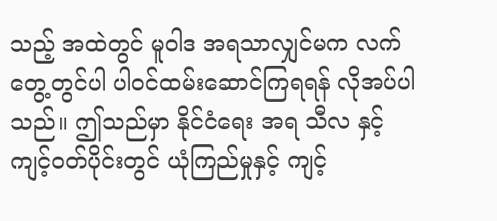သည့် အထဲတွင် မူဝါဒ အရသာလျှင်မက လက်တွေ့တွင်ပါ ပါဝင်ထမ်းဆောင်ကြရရန် လိုအပ်ပါသည်။ ဤသည်မှာ နိုင်ငံရေး အရ သီလ နှင့် ကျင့်ဝတ်ပိုင်းတွင် ယုံကြည်မှုနှင့် ကျင့်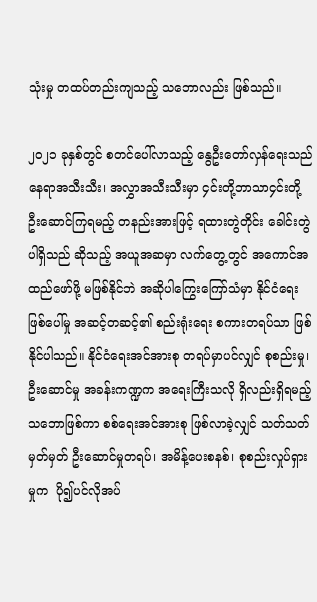သုံးမှု တထပ်တည်းကျသည့် သဘောလည်း ဖြစ်သည်။

၂၀၂၁ ခုနှစ်တွင် စတင်ပေါ်လာသည့် နွေဦးတော်လှန်ရေးသည် နေရာအသီးသီး၊ အလွှာအသီးသီးမှာ ၄င်းတို့ဘာသာ၄င်းတို့ ဦးဆောင်ကြရမည့် တနည်းအားဖြင့် ရထားတွဲတိုင်း ခေါင်းတွဲပါရှိသည် ဆိုသည့် အယူအဆမှာ လက်တွေ့တွင် အကောင်အထည်ဖော်ဖို့ မဖြစ်နိုင်ဘဲ အဆိုပါကြွေးကြော်သံမှာ နိုင်ငံရေး ဖြစ်ပေါ်မှု အဆင့်တဆင့်၏ စည်းရုံးရေး စကားတရပ်သာ ဖြစ်နိုင်ပါသည်။ နိုင်ငံရေးအင်အားစု တရပ်မှာပင်လျှင် စုစည်းမှု၊ ဦးဆောင်မှု အခန်းကဏ္ဍက အရေးကြီးသလို ရှိလည်းရှိရမည့် သဘောဖြစ်ကာ စစ်ရေးအင်အားစု ဖြစ်လာခဲ့လျှင် သတ်သတ်မှတ်မှတ် ဦးဆောင်မှုတရပ်၊ အမိန့်ပေးစနစ်၊ စုစည်းလှုပ်ရှားမှုက  ပို၍ပင်လိုအပ်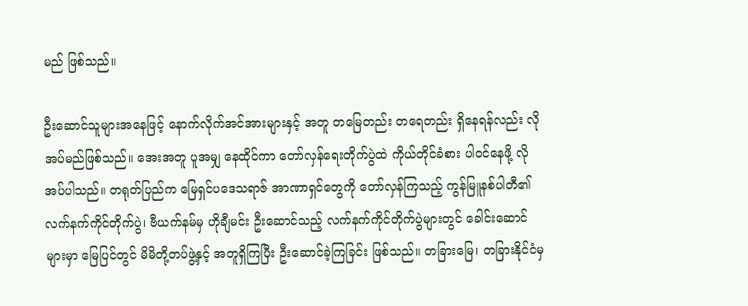မည် ဖြစ်သည်။

ဦးဆောင်သူများအနေဖြင့် နောက်လိုက်အင်အားများနှင့် အတူ တမြေတည်း တရေတည်း ရှိနေရန်လည်း လိုအပ်မည်ဖြစ်သည်။ အေးအတူ ပူအမျှ နေထိုင်ကာ တော်လှန်ရေးတိုက်ပွဲထဲ ကိုယ်တိုင်ခံစား ပါဝင်နေဖို့ လိုအပ်ပါသည်။ တရုတ်ပြည်က မြေရှင်ပဒေသရာဇ် အာဏာရှင်တွေကို တော်လှန်ကြသည့် ကွန်မြူနစ်ပါတီ၏ လက်နက်ကိုင်တိုက်ပွဲ၊ ဗီယက်နမ်မှ ဟိုချီမင်း ဦးဆောင်သည့် လက်နက်ကိုင်တိုက်ပွဲများတွင် ခေါင်းဆောင်များမှာ မြေပြင်တွင် မိမိတို့တပ်ဖွဲ့နှင့် အတူရှိကြပြီး ဦးဆောင်ခဲ့ကြခြင်း ဖြစ်သည်။ တခြားမြေ၊ တခြားနိုင်ငံမှ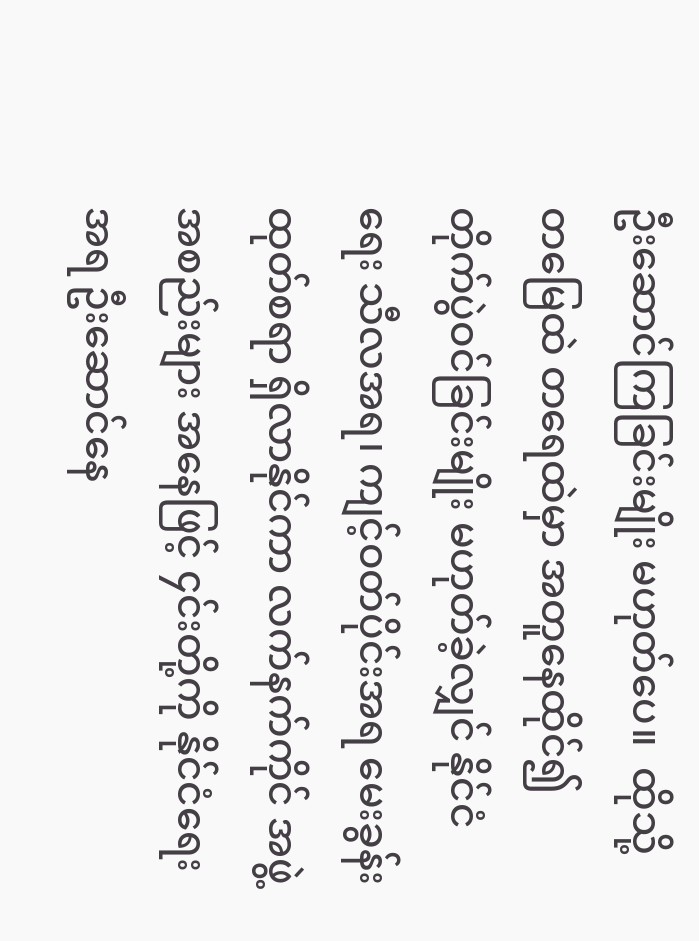ဦးဆောင်ကြခြင်းမျိုး မဟုတ်ပေ။  ထိုသို့ တမြေထဲ တရေထဲမှာ အတူနေထိုင်၍ တိုက်ပွဲဝင်ခြင်းမျိုး မဟုတ်ခဲ့လျှင် နိုင်ငံရေး သီလအရ၊ ကျင့်ဝတ်ပိုင်းအရ မေးခွန်းထုတ်စရာ ရှိလာနိုင်ကာ လက်နက်ကိုင် အဖွဲ့အစည်းများ အနေဖြင့် ၄င်းတို့ကို နိုင်ငံရေးအရ ဦးဆောင်နေ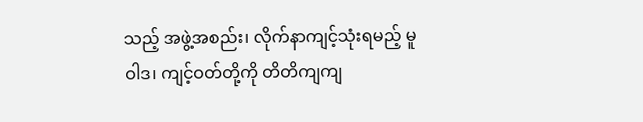သည့် အဖွဲ့အစည်း၊ လိုက်နာကျင့်သုံးရမည့် မူဝါဒ၊ ကျင့်ဝတ်တို့ကို တိတိကျကျ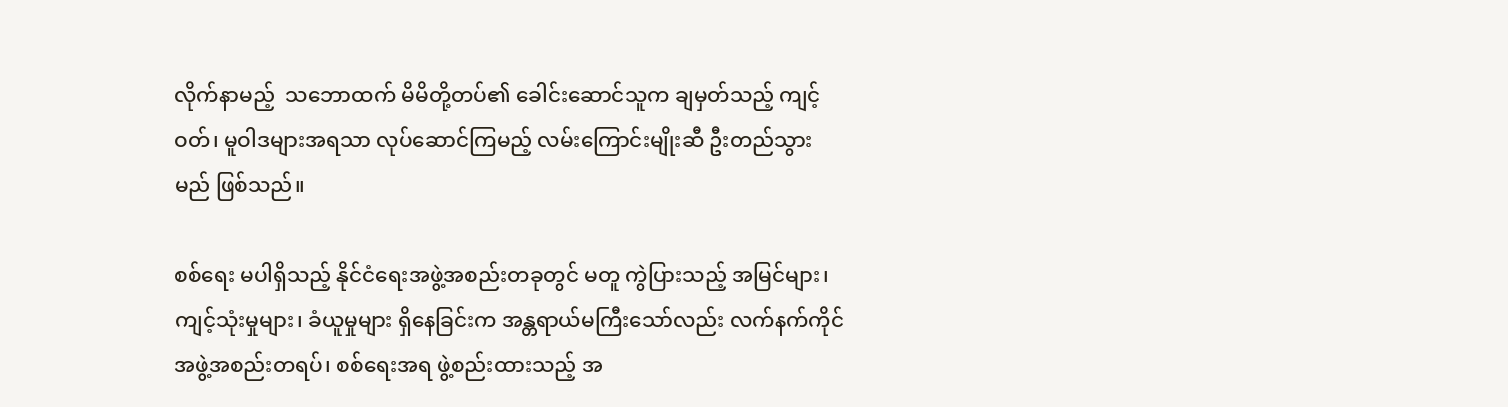လိုက်နာမည့်  သဘောထက် မိမိတို့တပ်၏ ခေါင်းဆောင်သူက ချမှတ်သည့် ကျင့်ဝတ်၊ မူဝါဒများအရသာ လုပ်ဆောင်ကြမည့် လမ်းကြောင်းမျိုးဆီ ဦးတည်သွားမည် ဖြစ်သည်။

စစ်ရေး မပါရှိသည့် နိုင်ငံရေးအဖွဲ့အစည်းတခုတွင် မတူ ကွဲပြားသည့် အမြင်များ၊ ကျင့်သုံးမှုများ၊ ခံယူမှုများ ရှိနေခြင်းက အန္တရာယ်မကြီးသော်လည်း လက်နက်ကိုင် အဖွဲ့အစည်းတရပ်၊ စစ်ရေးအရ ဖွဲ့စည်းထားသည့် အ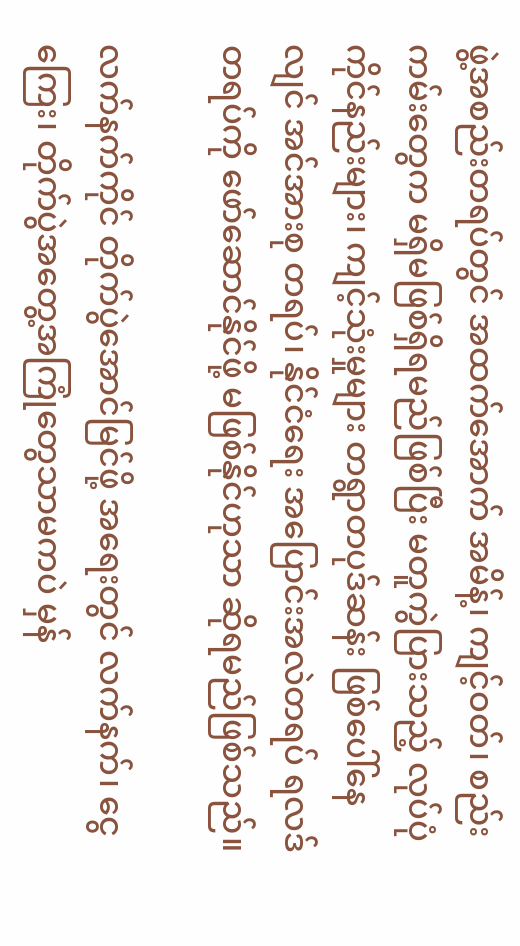ဖွဲ့အစည်းတရပ်တွင် အထက်အောက် အမိန့်၊ ကျင့်ဝတ်၊ စည်းကမ်းတွေက မရှိမဖြစ်ရှိရမည်ဖြစ်ပြီး မတူကွဲပြားသည့် လုပ်ပုံကိုင်နည်းများ၊ ကျင့်သုံးမှုများ တရွာတပုဒ်ဆန်း ဖြစ်ပေါ်နေလျင် အင်အားစု တရပ်၊ နိုင်ငံရေး အပြောင်းအလဲတရပ် ရလဒ်တရပ်ကို ဖော်ဆောင်နိုင်ဖို့ မဖြစ်နိုင်ဟုသာ ဆိုရမည်ဖြစ်သည်။

လက်နက်ကိုင် တိုက်ပွဲအောင်မြင်ဖို့ အရေးတွင် လက်နက်၊ ငွေကြေး၊ တိုက်ပွဲအတွေ့အကြုံတွေသာမကပဲ မှန်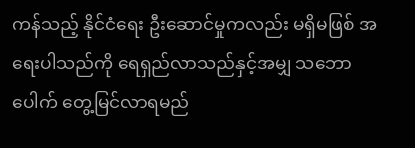ကန်သည့် နိုင်ငံရေး ဦးဆောင်မှုကလည်း မရှိမဖြစ် အရေးပါသည်ကို ရေရှည်လာသည်နှင့်အမျှ သဘောပေါက် တွေ့မြင်လာရမည်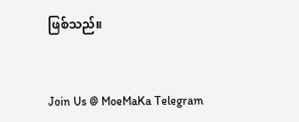ဖြစ်သည်။


Join Us @ MoeMaKa Telegram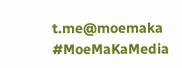t.me@moemaka
#MoeMaKaMedia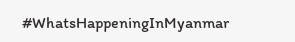#WhatsHappeningInMyanmar